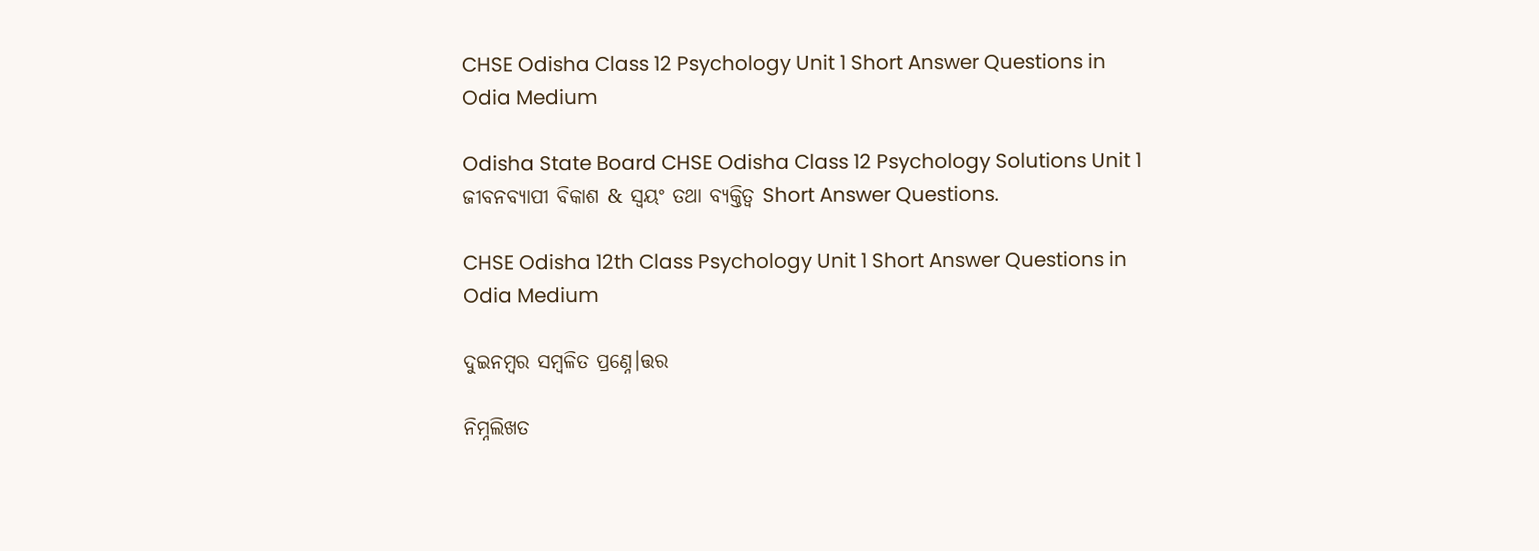CHSE Odisha Class 12 Psychology Unit 1 Short Answer Questions in Odia Medium

Odisha State Board CHSE Odisha Class 12 Psychology Solutions Unit 1 ଜୀବନବ୍ୟାପୀ ବିକାଶ & ସ୍ଵୟଂ ତଥା ବ୍ୟକ୍ତିତ୍ଵ Short Answer Questions.

CHSE Odisha 12th Class Psychology Unit 1 Short Answer Questions in Odia Medium

ଦୁଇନମ୍ୱର ସମ୍ୱଳିତ ପ୍ରଣ୍ନେ।ତ୍ତର

ନିମ୍ନଲିଖତ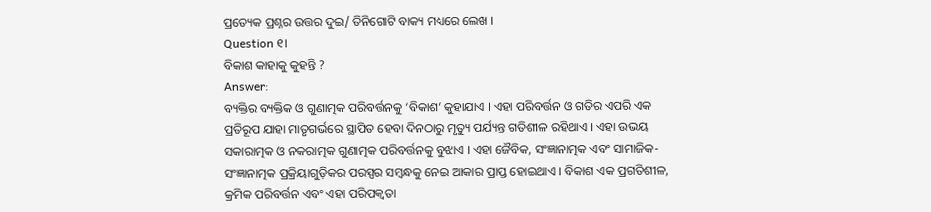ପ୍ରତ୍ୟେକ ପ୍ରଶ୍ନର ଉତ୍ତର ଦୁଇ/ ତିନିଗୋଟି ବାକ୍ୟ ମଧ୍ୟରେ ଲେଖ ।
Question ୧।
ବିକାଶ କାହାକୁ କୁହନ୍ତି ?
Answer:
ବ୍ୟକ୍ତିର ବ୍ୟକ୍ତିକ ଓ ଗୁଣାତ୍ମକ ପରିବର୍ତ୍ତନକୁ ‘ବିକାଶ’ କୁହାଯାଏ । ଏହା ପରିବର୍ତ୍ତନ ଓ ଗତିର ଏପରି ଏକ ପ୍ରତିରୂପ ଯାହା ମାତୃଗର୍ଭରେ ସ୍ଥାପିତ ହେବା ଦିନଠାରୁ ମୃତ୍ୟୁ ପର୍ଯ୍ୟନ୍ତ ଗତିଶୀଳ ରହିଥାଏ । ଏହା ଉଭୟ ସକାରାତ୍ମକ ଓ ନକରାତ୍ମକ ଗୁଣାତ୍ମକ ପରିବର୍ତ୍ତନକୁ ବୁଝାଏ । ଏହା ଜୈବିକ, ସଂଜ୍ଞାନାତ୍ମକ ଏବଂ ସାମାଜିକ-ସଂଜ୍ଞାନାତ୍ମକ ପ୍ରକ୍ରିୟାଗୁଡ଼ିକର ପରସ୍ପର ସମ୍ବନ୍ଧକୁ ନେଇ ଆକାର ପ୍ରାପ୍ତ ହୋଇଥାଏ । ବିକାଶ ଏକ ପ୍ରଗତିଶୀଳ, କ୍ରମିକ ପରିବର୍ତ୍ତନ ଏବଂ ଏହା ପରିପକ୍ଵତା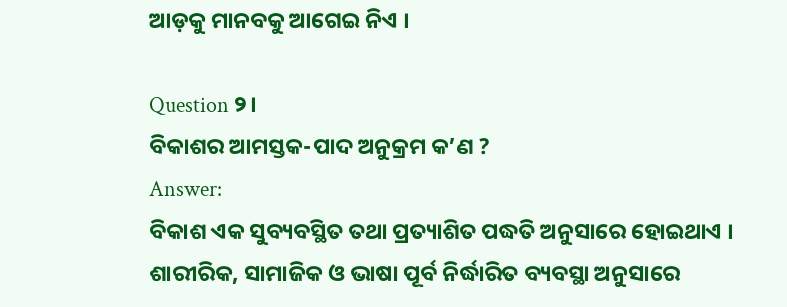ଆଡ଼କୁ ମାନବକୁ ଆଗେଇ ନିଏ ।

Question ୨।
ବିକାଶର ଆମସ୍ତକ-ପାଦ ଅନୁକ୍ରମ କ’ଣ ?
Answer:
ବିକାଶ ଏକ ସୁବ୍ୟବସ୍ଥିତ ତଥା ପ୍ରତ୍ୟାଶିତ ପଦ୍ଧତି ଅନୁସାରେ ହୋଇଥାଏ । ଶାରୀରିକ, ସାମାଜିକ ଓ ଭାଷା ପୂର୍ବ ନିର୍ଦ୍ଧାରିତ ବ୍ୟବସ୍ଥା ଅନୁସାରେ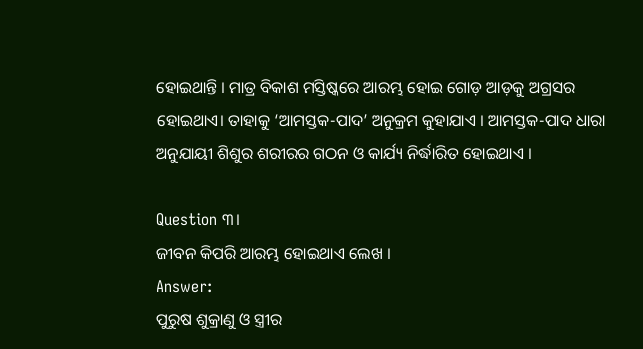ହୋଇଥାନ୍ତି । ମାତ୍ର ବିକାଶ ମସ୍ତିଷ୍କରେ ଆରମ୍ଭ ହୋଇ ଗୋଡ଼ ଆଡ଼କୁ ଅଗ୍ରସର ହୋଇଥାଏ। ତାହାକୁ ‘ଆମସ୍ତକ-ପାଦ’ ଅନୁକ୍ରମ କୁହାଯାଏ । ଆମସ୍ତକ-ପାଦ ଧାରା ଅନୁଯାୟୀ ଶିଶୁର ଶରୀରର ଗଠନ ଓ କାର୍ଯ୍ୟ ନିର୍ଦ୍ଧାରିତ ହୋଇଥାଏ ।

Question ୩।
ଜୀବନ କିପରି ଆରମ୍ଭ ହୋଇଥାଏ ଲେଖ ।
Answer:
ପୁରୁଷ ଶୁକ୍ରାଣୁ ଓ ସ୍ତ୍ରୀର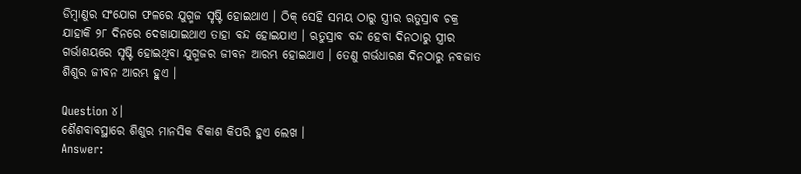ଡିମ୍ବାଣୁର ସଂଯୋଗ ଫଳରେ ଯୁଗ୍ମଜ ସୃଷ୍ଟି ହୋଇଥାଏ । ଠିକ୍ ସେହି ସମୟ ଠାରୁ ସ୍ତ୍ରୀର ଋତୁସ୍ରାବ ଚକ୍ର ଯାହାକି ୨୮ ଦିନରେ ଦେଖାଯାଇଥାଏ ତାହା ବନ୍ଦ ହୋଇଯାଏ । ଋତୁସ୍ରାବ ବନ୍ଦ ହେବା ଦିନଠାରୁ ସ୍ତ୍ରୀର ଗର୍ଭାଶୟରେ ସୃଷ୍ଟି ହୋଇଥିବା ଯୁଗ୍ମଜର ଜୀବନ ଆରମ୍ଭ ହୋଇଥାଏ । ତେଣୁ ଗର୍ଭଧାରଣ ଦିନଠାରୁ ନବଜାତ ଶିଶୁର ଜୀବନ ଆରମ୍ଭ ହୁଏ ।

Question ୪।
ଶୈଶବାବସ୍ଥାରେ ଶିଶୁର ମାନସିକ ବିକାଶ କିପରି ହୁଏ ଲେଖ ।
Answer: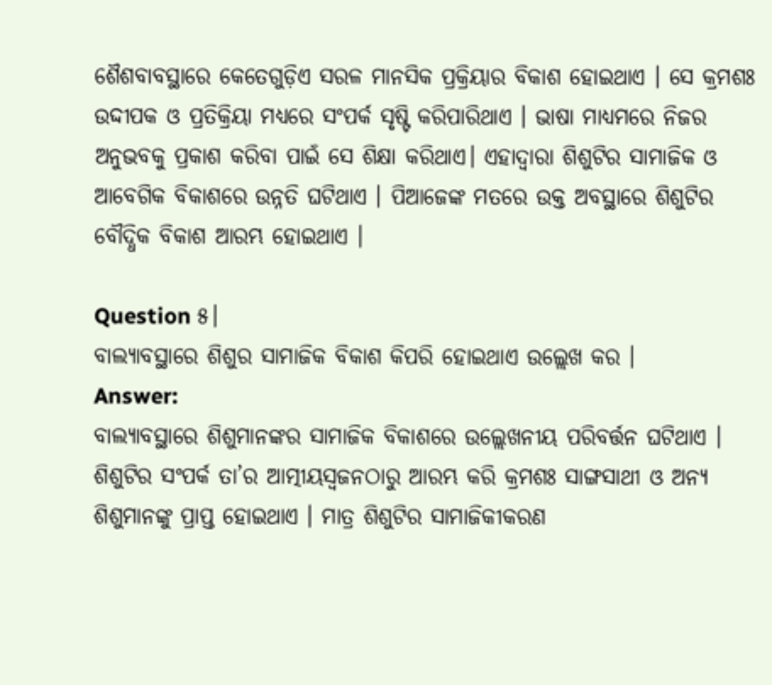ଶୈଶବାବସ୍ଥାରେ କେତେଗୁଡ଼ିଏ ସରଳ ମାନସିକ ପ୍ରକ୍ରିୟାର ବିକାଶ ହୋଇଥାଏ । ସେ କ୍ରମଶଃ ଉଦ୍ଦୀପକ ଓ ପ୍ରତିକ୍ରିୟା ମଧ୍ୟରେ ସଂପର୍କ ସୃଷ୍ଟି କରିପାରିଥାଏ । ଭାଷା ମାଧ୍ୟମରେ ନିଜର ଅନୁଭବକୁ ପ୍ରକାଶ କରିବା ପାଇଁ ସେ ଶିକ୍ଷା କରିଥାଏ। ଏହାଦ୍ଵାରା ଶିଶୁଟିର ସାମାଜିକ ଓ ଆବେଗିକ ବିକାଶରେ ଉନ୍ନତି ଘଟିଥାଏ । ପିଆଜେଙ୍କ ମତରେ ଉକ୍ତ ଅବସ୍ଥାରେ ଶିଶୁଟିର ବୌଦ୍ଧିକ ବିକାଶ ଆରମ୍ଭ ହୋଇଥାଏ ।

Question ୫।
ବାଲ୍ୟାବସ୍ଥାରେ ଶିଶୁର ସାମାଜିକ ବିକାଶ କିପରି ହୋଇଥାଏ ଉଲ୍ଲେଖ କର ।
Answer:
ବାଲ୍ୟାବସ୍ଥାରେ ଶିଶୁମାନଙ୍କର ସାମାଜିକ ବିକାଶରେ ଉଲ୍ଲେଖନୀୟ ପରିବର୍ତ୍ତନ ଘଟିଥାଏ । ଶିଶୁଟିର ସଂପର୍କ ତା’ର ଆତ୍ମୀୟସ୍ୱଜନଠାରୁ ଆରମ୍ଭ କରି କ୍ରମଶଃ ସାଙ୍ଗସାଥୀ ଓ ଅନ୍ୟ ଶିଶୁମାନଙ୍କୁ ପ୍ରାପ୍ତ ହୋଇଥାଏ । ମାତ୍ର ଶିଶୁଟିର ସାମାଜିକୀକରଣ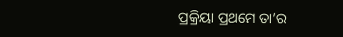ପ୍ରକ୍ରିୟା ପ୍ରଥମେ ତା’ର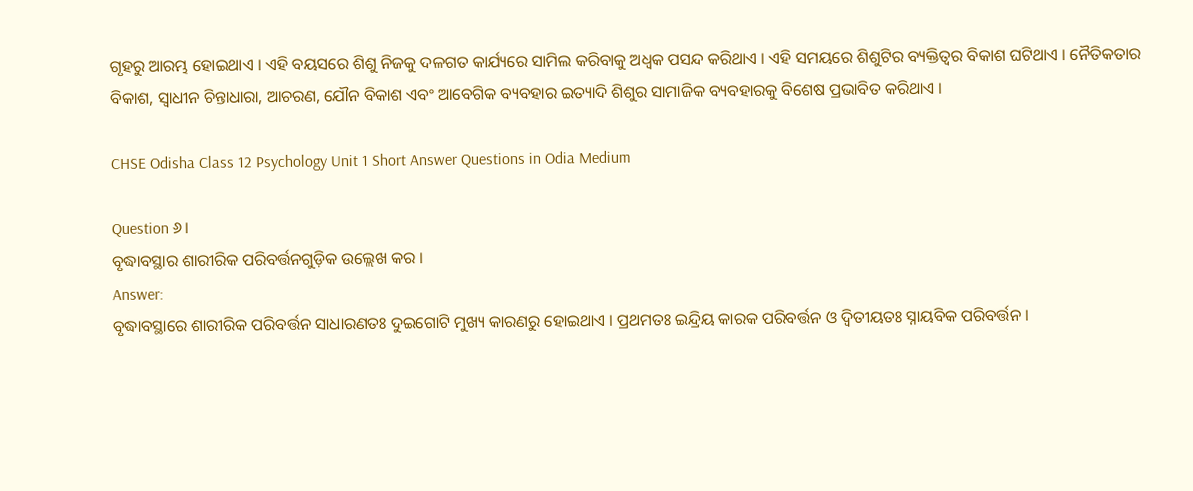ଗୃହରୁ ଆରମ୍ଭ ହୋଇଥାଏ । ଏହି ବୟସରେ ଶିଶୁ ନିଜକୁ ଦଳଗତ କାର୍ଯ୍ୟରେ ସାମିଲ କରିବାକୁ ଅଧ୍ବକ ପସନ୍ଦ କରିଥାଏ । ଏହି ସମୟରେ ଶିଶୁଟିର ବ୍ୟକ୍ତିତ୍ଵର ବିକାଶ ଘଟିଥାଏ । ନୈତିକତାର ବିକାଶ, ସ୍ଵାଧୀନ ଚିନ୍ତାଧାରା, ଆଚରଣ, ଯୌନ ବିକାଶ ଏବଂ ଆବେଗିକ ବ୍ୟବହାର ଇତ୍ୟାଦି ଶିଶୁର ସାମାଜିକ ବ୍ୟବହାରକୁ ବିଶେଷ ପ୍ରଭାବିତ କରିଥାଏ ।

CHSE Odisha Class 12 Psychology Unit 1 Short Answer Questions in Odia Medium

Question ୬।
ବୃଦ୍ଧାବସ୍ଥାର ଶାରୀରିକ ପରିବର୍ତ୍ତନଗୁଡ଼ିକ ଉଲ୍ଲେଖ କର ।
Answer:
ବୃଦ୍ଧାବସ୍ଥାରେ ଶାରୀରିକ ପରିବର୍ତ୍ତନ ସାଧାରଣତଃ ଦୁଇଗୋଟି ମୁଖ୍ୟ କାରଣରୁ ହୋଇଥାଏ । ପ୍ରଥମତଃ ଇନ୍ଦ୍ରିୟ କାରକ ପରିବର୍ତ୍ତନ ଓ ଦ୍ବିତୀୟତଃ ସ୍ନାୟବିକ ପରିବର୍ତ୍ତନ ।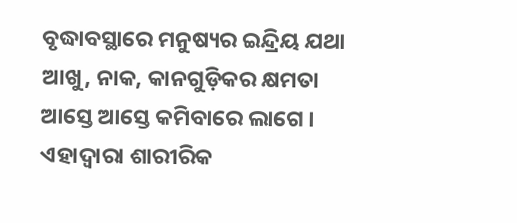ବୃଦ୍ଧାବସ୍ଥାରେ ମନୁଷ୍ୟର ଇନ୍ଦ୍ରିୟ ଯଥା ଆଖୁ, ନାକ, କାନଗୁଡ଼ିକର କ୍ଷମତା ଆସ୍ତେ ଆସ୍ତେ କମିବାରେ ଲାଗେ । ଏହାଦ୍ଵାରା ଶାରୀରିକ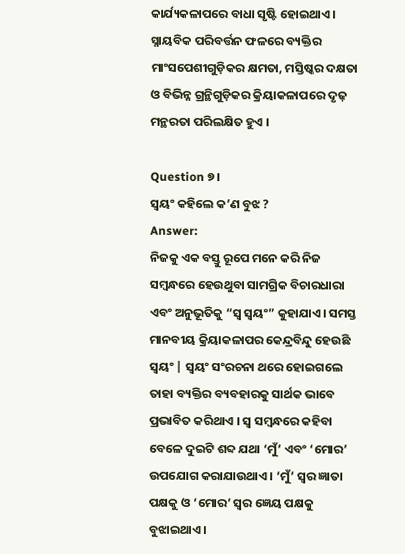କାର୍ଯ୍ୟକଳାପରେ ବାଧା ସୃଷ୍ଟି ହୋଇଥାଏ । ସ୍ନାୟବିକ ପରିବର୍ତ୍ତନ ଫଳରେ ବ୍ୟକ୍ତିର ମାଂସପେଶୀଗୁଡ଼ିକର କ୍ଷମତା, ମସ୍ତିଷ୍କର ଦକ୍ଷତା ଓ ବିଭିନ୍ନ ଗ୍ରନ୍ଥିଗୁଡ଼ିକର କ୍ରିୟାକଳାପରେ ଦୃଢ଼ ମନ୍ଥରତା ପରିଲକ୍ଷିତ ହୁଏ ।

Question ୭।
ସ୍ବୟଂ କହିଲେ କ’ଣ ବୁଝ ?
Answer:
ନିଜକୁ ଏକ ବସ୍ତୁ ରୂପେ ମନେ କରି ନିଜ ସମ୍ବନ୍ଧରେ ହେଉଥୁବା ସାମଗ୍ରିକ ବିଚାରଧାରା ଏବଂ ଅନୁଭୂତିକୁ “ସ୍ୱ ସ୍ୱୟଂ” କୁହାଯାଏ। ସମସ୍ତ ମାନବୀୟ କ୍ରିୟାକଳାପର କେନ୍ଦ୍ରବିନ୍ଦୁ ହେଉଛି ସ୍ଵୟଂ | ସ୍ଵୟଂ ସଂରଚନା ଥରେ ହୋଇଗଲେ ତାହା ବ୍ୟକ୍ତିର ବ୍ୟବହାରକୁ ସାର୍ଥକ ଭାବେ ପ୍ରଭାବିତ କରିଥାଏ । ସ୍ଵ ସମ୍ବନ୍ଧରେ କହିବା ବେଳେ ଦୁଇଟି ଶବ୍ଦ ଯଥା ‘ମୁଁ’ ଏବଂ ‘ମୋର’ ଉପଯୋଗ କରାଯାଉଥାଏ । ‘ମୁଁ’ ସ୍ଵର ଜ୍ଞାତା ପକ୍ଷକୁ ଓ ‘ମୋର’ ସ୍ଵର ଜ୍ଞେୟ ପକ୍ଷକୁ ବୁଝାଇଥାଏ ।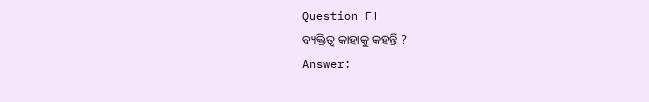Question ୮।
ବ୍ୟକ୍ତିତ୍ଵ କାହାକୁ କହନ୍ତି ?
Answer: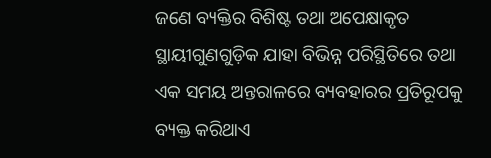ଜଣେ ବ୍ୟକ୍ତିର ବିଶିଷ୍ଟ ତଥା ଅପେକ୍ଷାକୃତ ସ୍ଥାୟୀଗୁଣଗୁଡ଼ିକ ଯାହା ବିଭିନ୍ନ ପରିସ୍ଥିତିରେ ତଥା ଏକ ସମୟ ଅନ୍ତରାଳରେ ବ୍ୟବହାରର ପ୍ରତିରୂପକୁ ବ୍ୟକ୍ତ କରିଥାଏ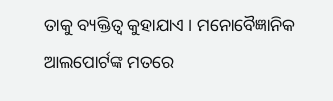ତାକୁ ବ୍ୟକ୍ତିତ୍ଵ କୁହାଯାଏ । ମନୋବୈଜ୍ଞାନିକ ଆଲପୋର୍ଟଙ୍କ ମତରେ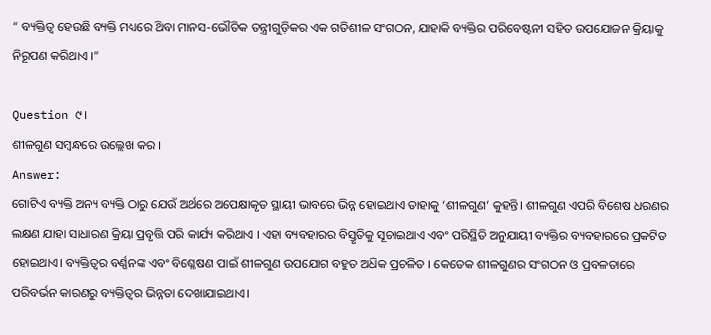“ ବ୍ୟକ୍ତିତ୍ଵ ହେଉଛି ବ୍ୟକ୍ତି ମଧ୍ୟରେ ଥ‌ିବା ମାନସ-ଭୌତିକ ତନ୍ତ୍ରୀଗୁଡ଼ିକର ଏକ ଗତିଶୀଳ ସଂଗଠନ, ଯାହାକି ବ୍ୟକ୍ତିର ପରିବେଷ୍ଟନୀ ସହିତ ଉପଯୋଜନ କ୍ରିୟାକୁ ନିରୂପଣ କରିଥାଏ ।”

Question ୯।
ଶୀଳଗୁଣ ସମ୍ବନ୍ଧରେ ଉଲ୍ଲେଖ କର ।
Answer:
ଗୋଟିଏ ବ୍ୟକ୍ତି ଅନ୍ୟ ବ୍ୟକ୍ତି ଠାରୁ ଯେଉଁ ଅର୍ଥରେ ଅପେକ୍ଷାକୃତ ସ୍ଥାୟୀ ଭାବରେ ଭିନ୍ନ ହୋଇଥାଏ ତାହାକୁ ‘ଶୀଳଗୁଣ’ କୁହନ୍ତି। ଶୀଳଗୁଣ ଏପରି ବିଶେଷ ଧରଣର ଲକ୍ଷଣ ଯାହା ସାଧାରଣ କ୍ରିୟା ପ୍ରବୃତ୍ତି ପରି କାର୍ଯ୍ୟ କରିଥାଏ । ଏହା ବ୍ୟବହାରର ବିସ୍ତୃତିକୁ ସୂଚାଇଥାଏ ଏବଂ ପରିସ୍ଥିତି ଅନୁଯାୟୀ ବ୍ୟକ୍ତିର ବ୍ୟବହାରରେ ପ୍ରକଟିତ ହୋଇଥାଏ। ବ୍ୟକ୍ତିତ୍ଵର ବର୍ଣ୍ଣନଙ୍କ ଏବଂ ବିଶ୍ଳେଷଣ ପାଇଁ ଶୀଳଗୁଣ ଉପଯୋଗ ବହୁତ ଅଧ‌ିକ ପ୍ରଚଳିତ । କେତେକ ଶୀଳଗୁଣର ସଂଗଠନ ଓ ପ୍ରବଳତାରେ ପରିବର୍ଭନ କାରଣରୁ ବ୍ୟକ୍ତିତ୍ଵର ଭିନ୍ନତା ଦେଖାଯାଇଥାଏ।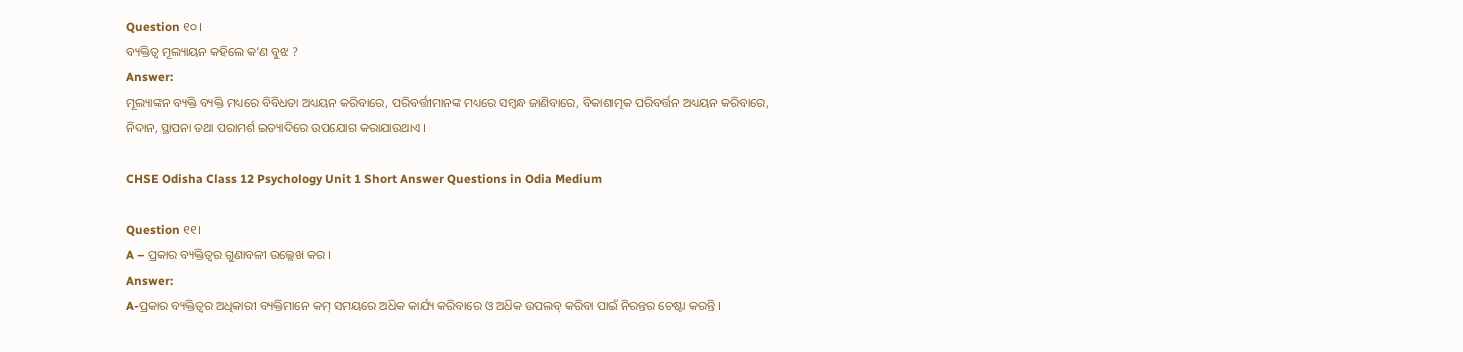Question ୧୦।
ବ୍ୟକ୍ତିତ୍ଵ ମୂଲ୍ୟାୟନ କହିଲେ କ’ଣ ବୁଝ ?
Answer:
ମୂଲ୍ୟାଙ୍କନ ବ୍ୟକ୍ତି ବ୍ୟକ୍ତି ମଧ୍ୟରେ ବିବିଧତା ଅଧ୍ୟୟନ କରିବାରେ, ପରିବର୍ତ୍ତୀମାନଙ୍କ ମଧ୍ୟରେ ସମ୍ବନ୍ଧ ଜାଣିବାରେ, ବିକାଶାତ୍ମକ ପରିବର୍ତ୍ତନ ଅଧ୍ୟୟନ କରିବାରେ, ନିଦାନ, ସ୍ଥାପନା ତଥା ପରାମର୍ଶ ଇତ୍ୟାଦିରେ ଉପଯୋଗ କରାଯାଉଥାଏ ।

CHSE Odisha Class 12 Psychology Unit 1 Short Answer Questions in Odia Medium

Question ୧୧।
A – ପ୍ରକାର ବ୍ୟକ୍ତିତ୍ଵର ଗୁଣାବଳୀ ଉଲ୍ଲେଖ କର ।
Answer:
A-ପ୍ରକାର ବ୍ୟକ୍ତିତ୍ଵର ଅଧିକାରୀ ବ୍ୟକ୍ତିମାନେ କମ୍ ସମୟରେ ଅଧ‌ିକ କାର୍ଯ୍ୟ କରିବାରେ ଓ ଅଧ‌ିକ ଉପଲବ୍‌ କରିବା ପାଇଁ ନିରନ୍ତର ଚେଷ୍ଟା କରନ୍ତି ।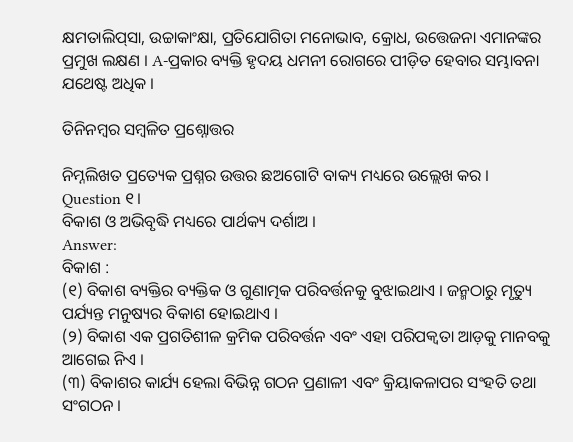କ୍ଷମତାଲିପ୍‌ସା, ଉଚ୍ଚାକାଂକ୍ଷା, ପ୍ରତିଯୋଗିତା ମନୋଭାବ, କ୍ରୋଧ, ଉତ୍ତେଜନା ଏମାନଙ୍କର ପ୍ରମୁଖ ଲକ୍ଷଣ । A-ପ୍ରକାର ବ୍ୟକ୍ତି ହୃଦୟ ଧମନୀ ରୋଗରେ ପୀଡ଼ିତ ହେବାର ସମ୍ଭାବନା ଯଥେଷ୍ଟ ଅଧିକ ।

ତିନିନମ୍ବର ସମ୍ବଳିତ ପ୍ରଶ୍ନୋତ୍ତର

ନିମ୍ନଲିଖତ ପ୍ରତ୍ୟେକ ପ୍ରଶ୍ନର ଉତ୍ତର ଛଅଗୋଟି ବାକ୍ୟ ମଧ୍ୟରେ ଉଲ୍ଲେଖ କର ।
Question ୧।
ବିକାଶ ଓ ଅଭିବୃଦ୍ଧି ମଧ୍ୟରେ ପାର୍ଥକ୍ୟ ଦର୍ଶାଅ ।
Answer:
ବିକାଶ :
(୧) ବିକାଶ ବ୍ୟକ୍ତିର ବ୍ୟକ୍ତିକ ଓ ଗୁଣାତ୍ମକ ପରିବର୍ତ୍ତନକୁ ବୁଝାଇଥାଏ । ଜନ୍ମଠାରୁ ମୃତ୍ୟୁ ପର୍ଯ୍ୟନ୍ତ ମନୁଷ୍ୟର ବିକାଶ ହୋଇଥାଏ ।
(୨) ବିକାଶ ଏକ ପ୍ରଗତିଶୀଳ କ୍ରମିକ ପରିବର୍ତ୍ତନ ଏବଂ ଏହା ପରିପକ୍ବତା ଆଡ଼କୁ ମାନବକୁ ଆଗେଇ ନିଏ ।
(୩) ବିକାଶର କାର୍ଯ୍ୟ ହେଲା ବିଭିନ୍ନ ଗଠନ ପ୍ରଣାଳୀ ଏବଂ କ୍ରିୟାକଳାପର ସଂହତି ତଥା ସଂଗଠନ ।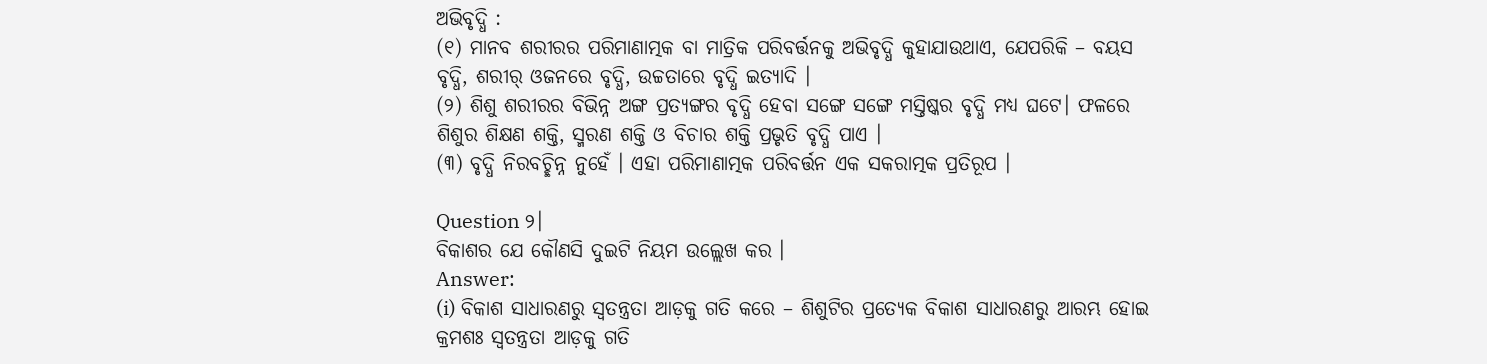ଅଭିବୃଦ୍ଧି :
(୧) ମାନବ ଶରୀରର ପରିମାଣାତ୍ମକ ବା ମାତ୍ରିକ ପରିବର୍ତ୍ତନକୁ ଅଭିବୃଦ୍ଧି କୁହାଯାଉଥାଏ, ଯେପରିକି – ବୟସ ବୃଦ୍ଧି, ଶରୀର୍ ଓଜନରେ ବୃଦ୍ଧି, ଉଚ୍ଚତାରେ ବୃଦ୍ଧି ଇତ୍ୟାଦି ।
(୨) ଶିଶୁ ଶରୀରର ବିଭିନ୍ନ ଅଙ୍ଗ ପ୍ରତ୍ୟଙ୍ଗର ବୃଦ୍ଧି ହେବା ସଙ୍ଗେ ସଙ୍ଗେ ମସ୍ତିଷ୍କର ବୃଦ୍ଧି ମଧ୍ୟ ଘଟେ। ଫଳରେ ଶିଶୁର ଶିକ୍ଷଣ ଶକ୍ତି, ସ୍ମରଣ ଶକ୍ତି ଓ ବିଚାର ଶକ୍ତି ପ୍ରଭୃତି ବୃଦ୍ଧି ପାଏ ।
(୩) ବୃଦ୍ଧି ନିରବଚ୍ଛିନ୍ନ ନୁହେଁ । ଏହା ପରିମାଣାତ୍ମକ ପରିବର୍ତ୍ତନ ଏକ ସକରାତ୍ମକ ପ୍ରତିରୂପ ।

Question ୨।
ବିକାଶର ଯେ କୌଣସି ଦୁଇଟି ନିୟମ ଉଲ୍ଲେଖ କର ।
Answer:
(i) ବିକାଶ ସାଧାରଣରୁ ସ୍ଵତନ୍ତ୍ରତା ଆଡ଼କୁ ଗତି କରେ – ଶିଶୁଟିର ପ୍ରତ୍ୟେକ ବିକାଶ ସାଧାରଣରୁ ଆରମ୍ଭ ହୋଇ କ୍ରମଶଃ ସ୍ଵତନ୍ତ୍ରତା ଆଡ଼କୁ ଗତି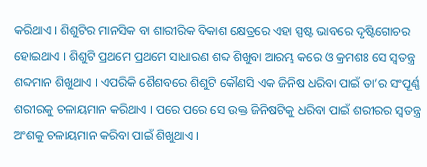କରିଥାଏ । ଶିଶୁଟିର ମାନସିକ ବା ଶାରୀରିକ ବିକାଶ କ୍ଷେତ୍ରରେ ଏହା ସ୍ପଷ୍ଟ ଭାବରେ ଦୃଷ୍ଟିଗୋଚର ହୋଇଥାଏ । ଶିଶୁଟି ପ୍ରଥମେ ପ୍ରଥମେ ସାଧାରଣ ଶବ୍ଦ ଶିଖୁବା ଆରମ୍ଭ କରେ ଓ କ୍ରମଶଃ ସେ ସ୍ଵତନ୍ତ୍ର ଶବ୍ଦମାନ ଶିଖୁଥାଏ । ଏପରିକି ଶୈଶବରେ ଶିଶୁଟି କୌଣସି ଏକ ଜିନିଷ ଧରିବା ପାଇଁ ତା’ର ସଂପୂର୍ଣ୍ଣ ଶରୀରକୁ ଚଳାୟମାନ କରିଥାଏ । ପରେ ପରେ ସେ ଉକ୍ତ ଜିନିଷଟିକୁ ଧରିବା ପାଇଁ ଶରୀରର ସ୍ଵତନ୍ତ୍ର ଅଂଶକୁ ଚଳାୟମାନ କରିବା ପାଇଁ ଶିଖୁଥାଏ ।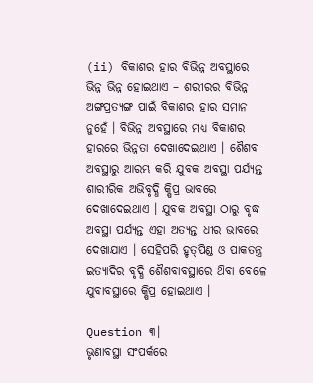(ii) ବିକାଶର ହାର ବିଭିନ୍ନ ଅବସ୍ଥାରେ ଭିନ୍ନ ଭିନ୍ନ ହୋଇଥାଏ – ଶରୀରର ବିଭିନ୍ନ ଅଙ୍ଗପ୍ରତ୍ୟଙ୍ଗ ପାଇଁ ବିକାଶର ହାର ସମାନ ନୁହେଁ । ବିଭିନ୍ନ ଅବସ୍ଥାରେ ମଧ୍ୟ ବିକାଶର ହାରରେ ଭିନ୍ନତା ଦେଖାଦେଇଥାଏ । ଶୈଶବ ଅବସ୍ଥାରୁ ଆରମ୍ଭ କରି ଯୁବକ ଅବସ୍ଥା ପର୍ଯ୍ୟନ୍ତ ଶାରୀରିକ ଅଭିବୃଦ୍ଧି କ୍ଷିପ୍ର ଭାବରେ ଦେଖାଦେଇଥାଏ । ଯୁବକ ଅବସ୍ଥା ଠାରୁ ବୃଦ୍ଧ ଅବସ୍ଥା ପର୍ଯ୍ୟନ୍ତ ଏହା ଅତ୍ୟନ୍ତ ଧୀର ଭାବରେ ଦେଖାଯାଏ । ସେହିପରି ହୃତ୍‌ପିଣ୍ଡ ଓ ପାକତନ୍ତ୍ର ଇତ୍ୟାଦିର ବୃଦ୍ଧି ଶୈଶବାବସ୍ଥାରେ ଥ‌ିବା ବେଳେ ଯୁବାବସ୍ଥାରେ କ୍ଷିପ୍ର ହୋଇଥାଏ ।

Question ୩।
ଭୃଣାବସ୍ଥା ସଂପର୍କରେ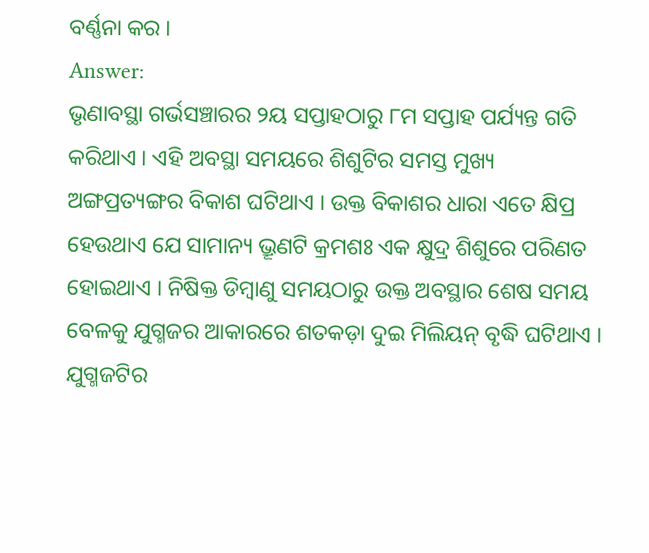ବର୍ଣ୍ଣନା କର ।
Answer:
ଭୃଣାବସ୍ଥା ଗର୍ଭସଞ୍ଚାରର ୨ୟ ସପ୍ତାହଠାରୁ ୮ମ ସପ୍ତାହ ପର୍ଯ୍ୟନ୍ତ ଗତି କରିଥାଏ । ଏହି ଅବସ୍ଥା ସମୟରେ ଶିଶୁଟିର ସମସ୍ତ ମୁଖ୍ୟ ଅଙ୍ଗପ୍ରତ୍ୟଙ୍ଗର ବିକାଶ ଘଟିଥାଏ । ଉକ୍ତ ବିକାଶର ଧାରା ଏତେ କ୍ଷିପ୍ର ହେଉଥାଏ ଯେ ସାମାନ୍ୟ ଭ୍ରୂଣଟି କ୍ରମଶଃ ଏକ କ୍ଷୁଦ୍ର ଶିଶୁରେ ପରିଣତ ହୋଇଥାଏ । ନିଷିକ୍ତ ଡିମ୍ବାଣୁ ସମୟଠାରୁ ଉକ୍ତ ଅବସ୍ଥାର ଶେଷ ସମୟ ବେଳକୁ ଯୁଗ୍ମଜର ଆକାରରେ ଶତକଡ଼ା ଦୁଇ ମିଲିୟନ୍ ବୃଦ୍ଧି ଘଟିଥାଏ । ଯୁଗ୍ମଜଟିର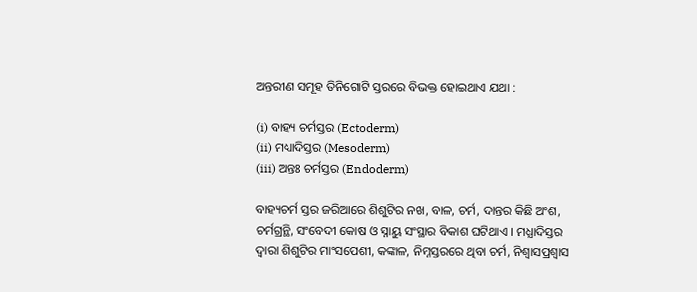ଅନ୍ତରୀଣ ସମୂହ ତିନିଗୋଟି ସ୍ତରରେ ବିଭକ୍ତ ହୋଇଥାଏ ଯଥା :

(i) ବାହ୍ୟ ଚର୍ମସ୍ତର (Ectoderm)
(ii) ମଧ୍ୟାଦିସ୍ତର (Mesoderm)
(iii) ଅନ୍ତଃ ଚର୍ମସ୍ତର (Endoderm)

ବାହ୍ୟଚର୍ମ ସ୍ତର ଜରିଆରେ ଶିଶୁଟିର ନଖ, ବାଳ, ଚର୍ମ, ଦାନ୍ତର କିଛି ଅଂଶ, ଚର୍ମଗ୍ରନ୍ଥି, ସଂବେଦୀ କୋଷ ଓ ସ୍ନାୟୁ ସଂସ୍ଥାର ବିକାଶ ଘଟିଥାଏ । ମଧ୍ଯାଦିସ୍ତର ଦ୍ଵାରା ଶିଶୁଟିର ମାଂସପେଶୀ, କଙ୍କାଳ, ନିମ୍ନସ୍ତରରେ ଥିବା ଚର୍ମ, ନିଶ୍ବାସପ୍ରଶ୍ଵାସ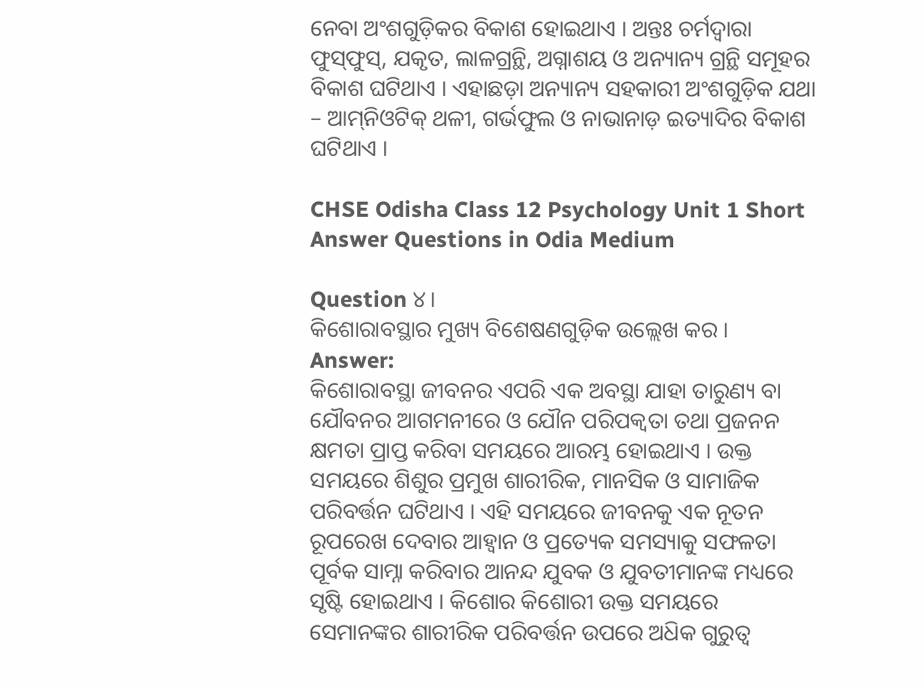ନେବା ଅଂଶଗୁଡ଼ିକର ବିକାଶ ହୋଇଥାଏ । ଅନ୍ତଃ ଚର୍ମଦ୍ଵାରା ଫୁସ୍‌ଫୁସ୍, ଯକୃତ, ଲାଳଗ୍ରନ୍ଥି, ଅଗ୍ନାଶୟ ଓ ଅନ୍ୟାନ୍ୟ ଗ୍ରନ୍ଥି ସମୂହର ବିକାଶ ଘଟିଥାଏ । ଏହାଛଡ଼ା ଅନ୍ୟାନ୍ୟ ସହକାରୀ ଅଂଶଗୁଡ଼ିକ ଯଥା – ଆମ୍‌ନିଓଟିକ୍ ଥଳୀ, ଗର୍ଭଫୁଲ ଓ ନାଭାନାଡ଼ ଇତ୍ୟାଦିର ବିକାଶ ଘଟିଥାଏ ।

CHSE Odisha Class 12 Psychology Unit 1 Short Answer Questions in Odia Medium

Question ୪।
କିଶୋରାବସ୍ଥାର ମୁଖ୍ୟ ବିଶେଷଣଗୁଡ଼ିକ ଉଲ୍ଲେଖ କର ।
Answer:
କିଶୋରାବସ୍ଥା ଜୀବନର ଏପରି ଏକ ଅବସ୍ଥା ଯାହା ତାରୁଣ୍ୟ ବା ଯୌବନର ଆଗମନୀରେ ଓ ଯୌନ ପରିପକ୍ଵତା ତଥା ପ୍ରଜନନ କ୍ଷମତା ପ୍ରାପ୍ତ କରିବା ସମୟରେ ଆରମ୍ଭ ହୋଇଥାଏ । ଉକ୍ତ ସମୟରେ ଶିଶୁର ପ୍ରମୁଖ ଶାରୀରିକ, ମାନସିକ ଓ ସାମାଜିକ ପରିବର୍ତ୍ତନ ଘଟିଥାଏ । ଏହି ସମୟରେ ଜୀବନକୁ ଏକ ନୂତନ ରୂପରେଖ ଦେବାର ଆହ୍ବାନ ଓ ପ୍ରତ୍ୟେକ ସମସ୍ୟାକୁ ସଫଳତା ପୂର୍ବକ ସାମ୍ନା କରିବାର ଆନନ୍ଦ ଯୁବକ ଓ ଯୁବତୀମାନଙ୍କ ମଧ୍ୟରେ ସୃଷ୍ଟି ହୋଇଥାଏ । କିଶୋର କିଶୋରୀ ଉକ୍ତ ସମୟରେ ସେମାନଙ୍କର ଶାରୀରିକ ପରିବର୍ତ୍ତନ ଉପରେ ଅଧ‌ିକ ଗୁରୁତ୍ଵ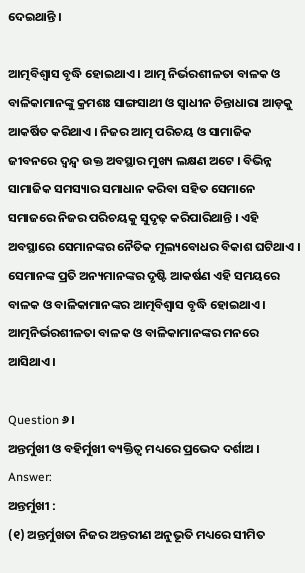ଦେଇଥାନ୍ତି ।

ଆତ୍ମବିଶ୍ଵାସ ବୃଦ୍ଧି ହୋଇଥାଏ । ଆତ୍ମ ନିର୍ଭରଶୀଳତା ବାଳକ ଓ ବାଳିକାମାନଙ୍କୁ କ୍ରମଶଃ ସାଙ୍ଗସାଥୀ ଓ ସ୍ଵାଧୀନ ଚିନ୍ତାଧାରା ଆଡ଼କୁ ଆକର୍ଷିତ କରିଥାଏ । ନିଜର ଆତ୍ମ ପରିଚୟ ଓ ସାମାଜିକ ଜୀବନରେ ଦ୍ଵନ୍ଦ୍ବ ଉକ୍ତ ଅବସ୍ଥାର ମୁଖ୍ୟ ଲକ୍ଷଣ ଅଟେ । ବିଭିନ୍ନ ସାମାଜିକ ସମସ୍ୟାର ସମାଧାନ କରିବା ସହିତ ସେମାନେ ସମାଜରେ ନିଜର ପରିଚୟକୁ ସୁଦୃଢ଼ କରିପାରିଥାନ୍ତି । ଏହି ଅବସ୍ଥାରେ ସେମାନଙ୍କର ନୈତିକ ମୂଲ୍ୟବୋଧର ବିକାଶ ଘଟିଥାଏ । ସେମାନଙ୍କ ପ୍ରତି ଅନ୍ୟମାନଙ୍କର ଦୃଷ୍ଟି ଆକର୍ଷଣ ଏହି ସମୟରେ ବାଳକ ଓ ବାଳିକାମାନଙ୍କର ଆତ୍ମବିଶ୍ଵାସ ବୃଦ୍ଧି ହୋଇଥାଏ । ଆତ୍ମନିର୍ଭରଶୀଳତା ବାଳକ ଓ ବାଳିକାମାନଙ୍କର ମନରେ ଆସିଥାଏ ।

Question ୬।
ଅନ୍ତର୍ମୁଖୀ ଓ ବହିର୍ମୁଖୀ ବ୍ୟକ୍ତିତ୍ବ ମଧ୍ୟରେ ପ୍ରଭେଦ ଦର୍ଶାଅ ।
Answer:
ଅନ୍ତର୍ମୁଖୀ :
(୧) ଅନ୍ତର୍ମୁଖତା ନିଜର ଅନ୍ତରୀଣ ଅନୁଭୂତି ମଧ୍ୟରେ ସୀମିତ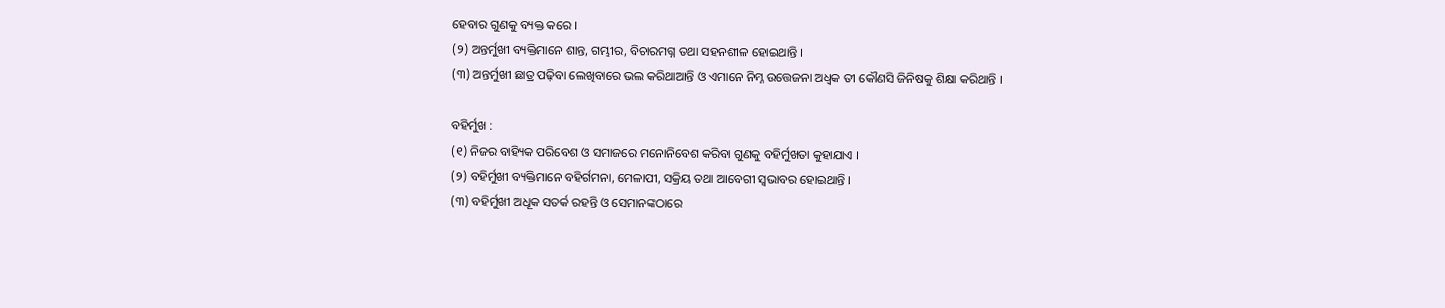ହେବାର ଗୁଣକୁ ବ୍ୟକ୍ତ କରେ ।
(୨) ଅନ୍ତର୍ମୁଖୀ ବ୍ୟକ୍ତିମାନେ ଶାନ୍ତ, ଗମ୍ଭୀର, ବିଚାରମଗ୍ନ ତଥା ସହନଶୀଳ ହୋଇଥାନ୍ତି ।
(୩) ଅନ୍ତର୍ମୁଖୀ ଛାତ୍ର ପଢ଼ିବା ଲେଖିବାରେ ଭଲ କରିଥାଆନ୍ତି ଓ ଏମାନେ ନିମ୍ନ ଉତ୍ତେଜନା ଅଧ୍ବକ ତୀ କୌଣସି ଜିନିଷକୁ ଶିକ୍ଷା କରିଥାନ୍ତି ।

ବହିର୍ମୁଖ :
(୧) ନିଜର ବାହ୍ୟିକ ପରିବେଶ ଓ ସମାଜରେ ମନୋନିବେଶ କରିବା ଗୁଣକୁ ବହିର୍ମୁଖତା କୁହାଯାଏ ।
(୨) ବହିର୍ମୁଖୀ ବ୍ୟକ୍ତିମାନେ ବହିର୍ଗମନା, ମେଳାପୀ, ସକ୍ରିୟ ତଥା ଆବେଗୀ ସ୍ଵଭାବର ହୋଇଥାନ୍ତି ।
(୩) ବହିର୍ମୁଖୀ ଅଧୂକ ସତର୍କ ରହନ୍ତି ଓ ସେମାନଙ୍କଠାରେ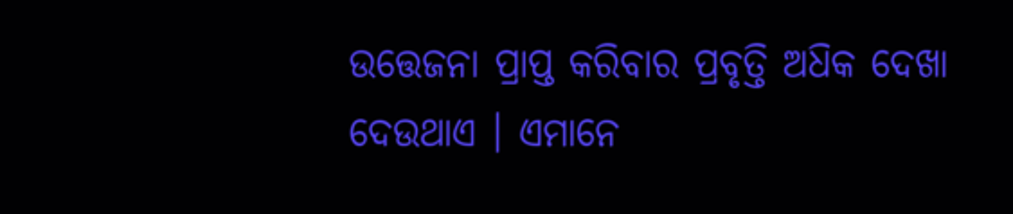ଉତ୍ତେଜନା ପ୍ରାପ୍ତ କରିବାର ପ୍ରବୃତ୍ତି ଅଧ‌ିକ ଦେଖା ଦେଉଥାଏ । ଏମାନେ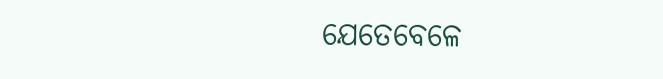ଯେତେବେଳେ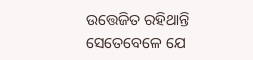ଉତ୍ତେଜିତ ରହିଥାନ୍ତି ସେତେବେଳେ ଯେ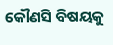କୌଣସି ବିଷୟକୁ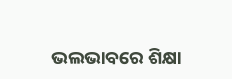ଭଲଭାବରେ ଶିକ୍ଷା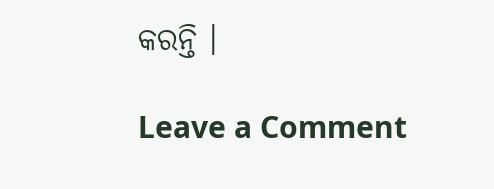କରନ୍ତି ।

Leave a Comment